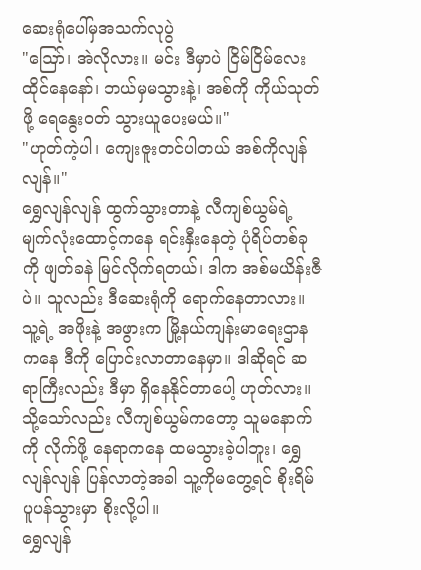ဆေးရုံပေါ်မှအသက်လုပွဲ
"ဪ၊ အဲလိုလား။ မင်း ဒီမှာပဲ ငြိမ်ငြိမ်လေး ထိုင်နေနော်၊ ဘယ်မှမသွားနဲ့၊ အစ်ကို ကိုယ်သုတ်ဖို့ ရေနွေးဝတ် သွားယူပေးမယ်။"
"ဟုတ်ကဲ့ပါ၊ ကျေးဇူးတင်ပါတယ် အစ်ကိုလျန်လျန်။"
ရွှေလျန်လျန် ထွက်သွားတာနဲ့ လီကျစ်ယွမ်ရဲ့ မျက်လုံးထောင့်ကနေ ရင်းနှီးနေတဲ့ ပုံရိပ်တစ်ခုကို ဖျတ်ခနဲ မြင်လိုက်ရတယ်၊ ဒါက အစ်မယိန်းဇီပဲ။ သူလည်း ဒီဆေးရုံကို ရောက်နေတာလား။ သူ့ရဲ့ အဖိုးနဲ့ အဖွားက မြို့နယ်ကျန်းမာရေးဌာနကနေ ဒီကို ပြောင်းလာတာနေမှာ။ ဒါဆိုရင် ဆရာကြီးလည်း ဒီမှာ ရှိနေနိုင်တာပေါ့ ဟုတ်လား။
သို့သော်လည်း လီကျစ်ယွမ်ကတော့ သူမနောက်ကို လိုက်ဖို့ နေရာကနေ ထမသွားခဲ့ပါဘူး၊ ရွှေလျန်လျန် ပြန်လာတဲ့အခါ သူ့ကိုမတွေ့ရင် စိုးရိမ်ပူပန်သွားမှာ စိုးလို့ပါ။
ရွှေလျန်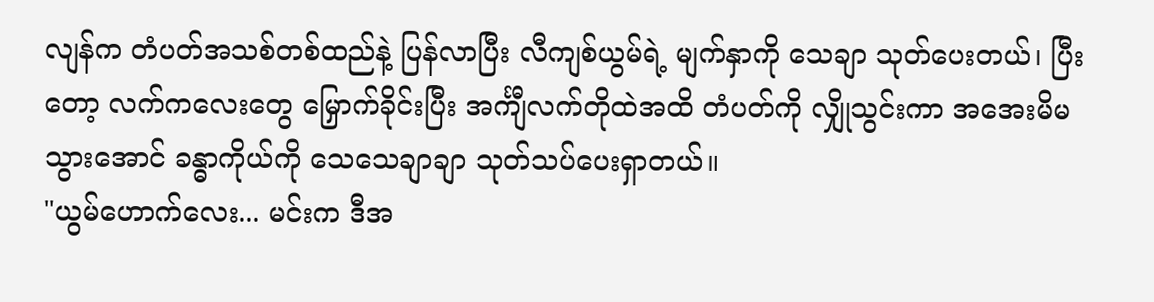လျန်က တံပတ်အသစ်တစ်ထည်နဲ့ ပြန်လာပြီး လီကျစ်ယွမ်ရဲ့ မျက်နှာကို သေချာ သုတ်ပေးတယ်၊ ပြီးတော့ လက်ကလေးတွေ မြှောက်ခိုင်းပြီး အင်္ကျီလက်တိုထဲအထိ တံပတ်ကို လျှိုသွင်းကာ အအေးမိမသွားအောင် ခန္ဓာကိုယ်ကို သေသေချာချာ သုတ်သပ်ပေးရှာတယ်။
"ယွမ်ဟောက်လေး... မင်းက ဒီအ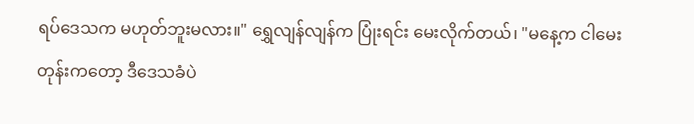ရပ်ဒေသက မဟုတ်ဘူးမလား။" ရွှေလျန်လျန်က ပြုံးရင်း မေးလိုက်တယ်၊ "မနေ့က ငါမေးတုန်းကတော့ ဒီဒေသခံပဲ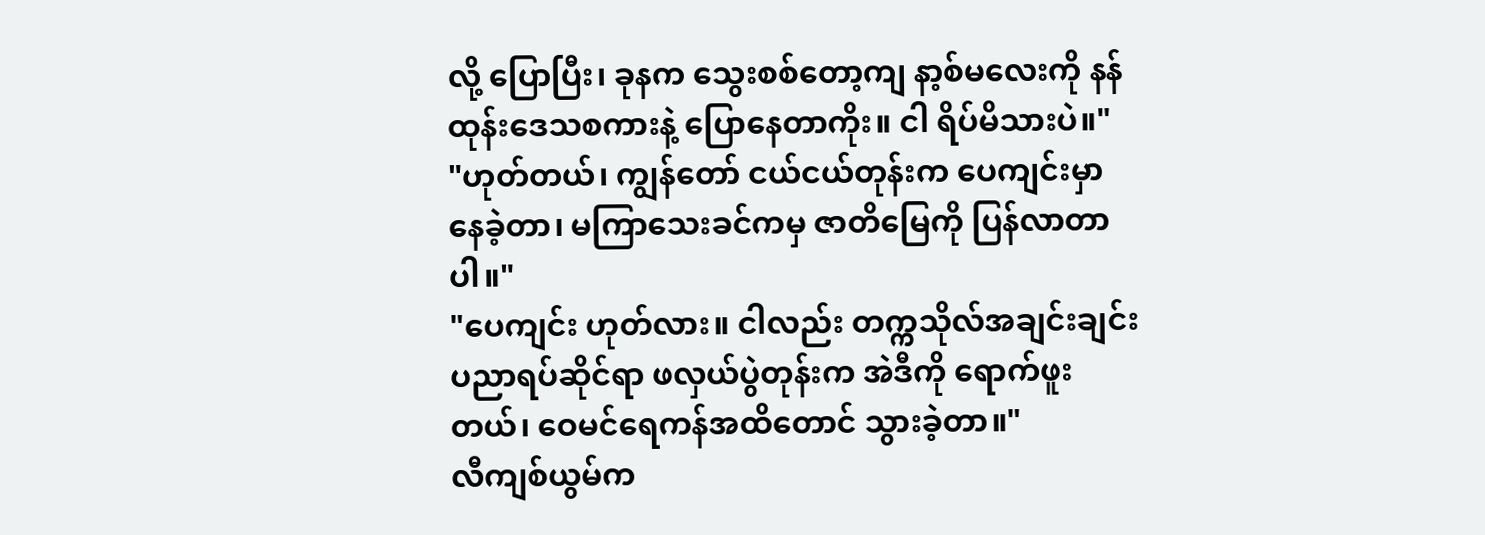လို့ ပြောပြီး၊ ခုနက သွေးစစ်တော့ကျ နာ့စ်မလေးကို နန်ထုန်းဒေသစကားနဲ့ ပြောနေတာကိုး။ ငါ ရိပ်မိသားပဲ။"
"ဟုတ်တယ်၊ ကျွန်တော် ငယ်ငယ်တုန်းက ပေကျင်းမှာ နေခဲ့တာ၊ မကြာသေးခင်ကမှ ဇာတိမြေကို ပြန်လာတာပါ။"
"ပေကျင်း ဟုတ်လား။ ငါလည်း တက္ကသိုလ်အချင်းချင်း ပညာရပ်ဆိုင်ရာ ဖလှယ်ပွဲတုန်းက အဲဒီကို ရောက်ဖူးတယ်၊ ဝေမင်ရေကန်အထိတောင် သွားခဲ့တာ။"
လီကျစ်ယွမ်က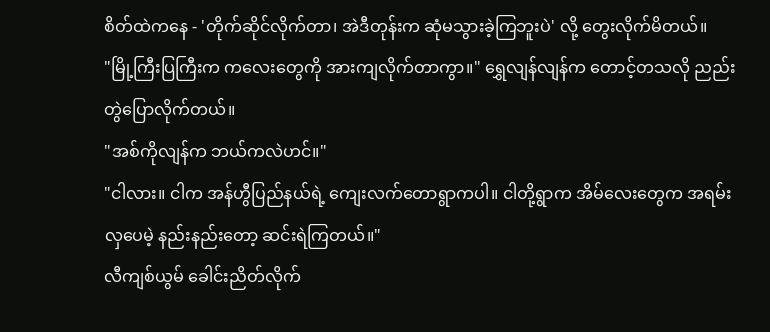စိတ်ထဲကနေ - 'တိုက်ဆိုင်လိုက်တာ၊ အဲဒီတုန်းက ဆုံမသွားခဲ့ကြဘူးပဲ' လို့ တွေးလိုက်မိတယ်။
"မြို့ကြီးပြကြီးက ကလေးတွေကို အားကျလိုက်တာကွာ။" ရွှေလျန်လျန်က တောင့်တသလို ညည်းတွဲပြောလိုက်တယ်။
"အစ်ကိုလျန်က ဘယ်ကလဲဟင်။"
"ငါလား။ ငါက အန်ဟွီပြည်နယ်ရဲ့ ကျေးလက်တောရွာကပါ။ ငါတို့ရွာက အိမ်လေးတွေက အရမ်းလှပေမဲ့ နည်းနည်းတော့ ဆင်းရဲကြတယ်။"
လီကျစ်ယွမ် ခေါင်းညိတ်လိုက်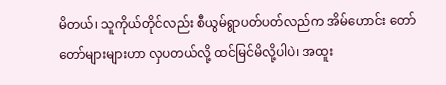မိတယ်၊ သူကိုယ်တိုင်လည်း စီယွမ်ရွာပတ်ပတ်လည်က အိမ်ဟောင်း တော်တော်များများဟာ လှပတယ်လို့ ထင်မြင်မိလို့ပါပဲ၊ အထူး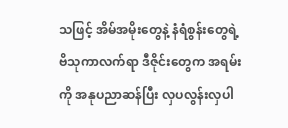သဖြင့် အိမ်အမိုးတွေနဲ့ နံရံစွန်းတွေရဲ့ ဗိသုကာလက်ရာ ဒီဇိုင်းတွေက အရမ်းကို အနုပညာဆန်ပြီး လှပလွန်းလှပါ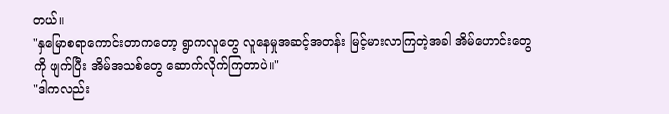တယ်။
"နှမြောစရာကောင်းတာကတော့ ရွာကလူတွေ လူနေမှုအဆင့်အတန်း မြင့်မားလာကြတဲ့အခါ အိမ်ဟောင်းတွေကို ဖျက်ပြီး အိမ်အသစ်တွေ ဆောက်လိုက်ကြတာပဲ။"
"ဒါကလည်း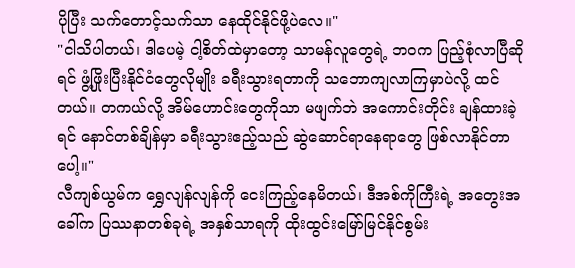ပိုပြီး သက်တောင့်သက်သာ နေထိုင်နိုင်ဖို့ပဲလေ။"
"ငါသိပါတယ်၊ ဒါပေမဲ့ ငါ့စိတ်ထဲမှာတော့ သာမန်လူတွေရဲ့ ဘဝက ပြည့်စုံလာပြီဆိုရင် ဖွံ့ဖြိုးပြီးနိုင်ငံတွေလိုမျိုး ခရီးသွားရတာကို သဘောကျလာကြမှာပဲလို့ ထင်တယ်။ တကယ်လို့ အိမ်ဟောင်းတွေကိုသာ မဖျက်ဘဲ အကောင်းတိုင်း ချန်ထားခဲ့ရင် နောင်တစ်ချိန်မှာ ခရီးသွားဧည့်သည် ဆွဲဆောင်ရာနေရာတွေ ဖြစ်လာနိုင်တာပေါ့။"
လီကျစ်ယွမ်က ရွှေလျန်လျန်ကို ငေးကြည့်နေမိတယ်၊ ဒီအစ်ကိုကြီးရဲ့ အတွေးအခေါ်က ပြဿနာတစ်ခုရဲ့ အနှစ်သာရကို ထိုးထွင်းမြော်မြင်နိုင်စွမ်း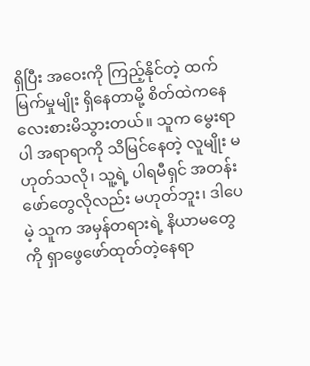ရှိပြီး အဝေးကို ကြည့်နိုင်တဲ့ ထက်မြက်မှုမျိုး ရှိနေတာမို့ စိတ်ထဲကနေ လေးစားမိသွားတယ်။ သူက မွေးရာပါ အရာရာကို သိမြင်နေတဲ့ လူမျိုး မဟုတ်သလို၊ သူ့ရဲ့ ပါရမီရှင် အတန်းဖော်တွေလိုလည်း မဟုတ်ဘူး၊ ဒါပေမဲ့ သူက အမှန်တရားရဲ့ နိယာမတွေကို ရှာဖွေဖော်ထုတ်တဲ့နေရာ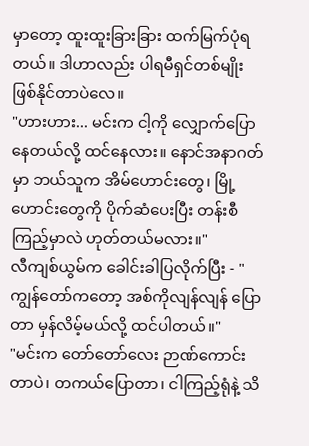မှာတော့ ထူးထူးခြားခြား ထက်မြက်ပုံရတယ်။ ဒါဟာလည်း ပါရမီရှင်တစ်မျိုး ဖြစ်နိုင်တာပဲလေ။
"ဟားဟား... မင်းက ငါ့ကို လျှောက်ပြောနေတယ်လို့ ထင်နေလား။ နောင်အနာဂတ်မှာ ဘယ်သူက အိမ်ဟောင်းတွေ၊ မြို့ဟောင်းတွေကို ပိုက်ဆံပေးပြီး တန်းစီကြည့်မှာလဲ ဟုတ်တယ်မလား။"
လီကျစ်ယွမ်က ခေါင်းခါပြလိုက်ပြီး - "ကျွန်တော်ကတော့ အစ်ကိုလျန်လျန် ပြောတာ မှန်လိမ့်မယ်လို့ ထင်ပါတယ်။"
"မင်းက တော်တော်လေး ဉာဏ်ကောင်းတာပဲ၊ တကယ်ပြောတာ၊ ငါကြည့်ရုံနဲ့ သိ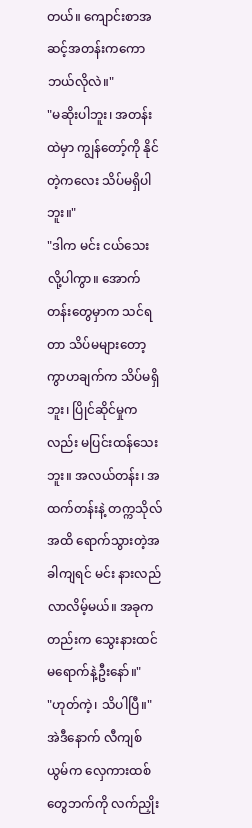တယ်။ ကျောင်းစာအဆင့်အတန်းကကော ဘယ်လိုလဲ။"
"မဆိုးပါဘူး၊ အတန်းထဲမှာ ကျွန်တော့်ကို နိုင်တဲ့ကလေး သိပ်မရှိပါဘူး။"
"ဒါက မင်း ငယ်သေးလို့ပါကွာ။ အောက်တန်းတွေမှာက သင်ရတာ သိပ်မများတော့ ကွာဟချက်က သိပ်မရှိဘူး၊ ပြိုင်ဆိုင်မှုကလည်း မပြင်းထန်သေးဘူး။ အလယ်တန်း၊ အထက်တန်းနဲ့ တက္ကသိုလ်အထိ ရောက်သွားတဲ့အခါကျရင် မင်း နားလည်လာလိမ့်မယ်။ အခုကတည်းက သွေးနားထင် မရောက်နဲ့ဦးနော်။"
"ဟုတ်ကဲ့၊ သိပါပြီ။"
အဲဒီနောက် လီကျစ်ယွမ်က လှေကားထစ်တွေဘက်ကို လက်ညှိုး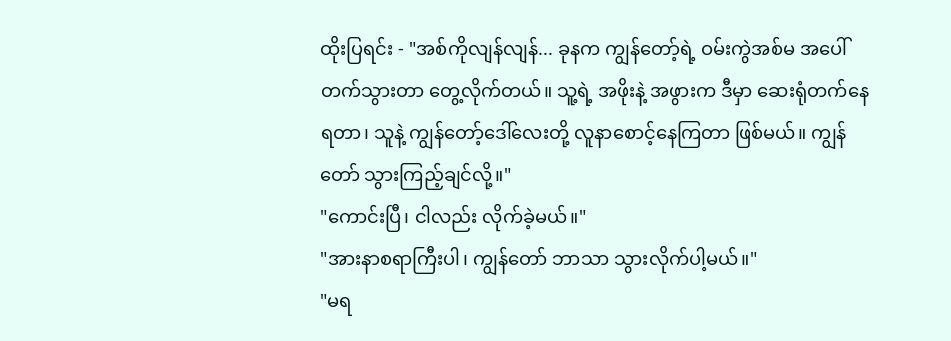ထိုးပြရင်း - "အစ်ကိုလျန်လျန်... ခုနက ကျွန်တော့်ရဲ့ ဝမ်းကွဲအစ်မ အပေါ်တက်သွားတာ တွေ့လိုက်တယ်။ သူ့ရဲ့ အဖိုးနဲ့ အဖွားက ဒီမှာ ဆေးရုံတက်နေရတာ၊ သူနဲ့ ကျွန်တော့်ဒေါ်လေးတို့ လူနာစောင့်နေကြတာ ဖြစ်မယ်။ ကျွန်တော် သွားကြည့်ချင်လို့။"
"ကောင်းပြီ၊ ငါလည်း လိုက်ခဲ့မယ်။"
"အားနာစရာကြီးပါ၊ ကျွန်တော် ဘာသာ သွားလိုက်ပါ့မယ်။"
"မရ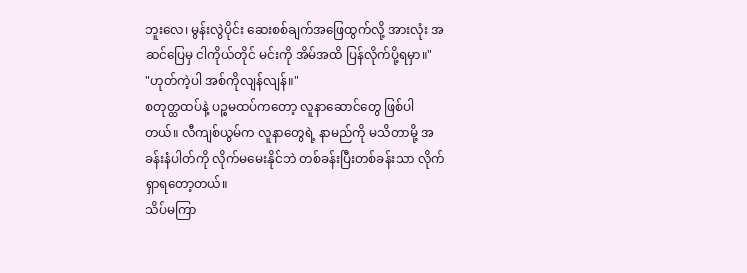ဘူးလေ၊ မွန်းလွဲပိုင်း ဆေးစစ်ချက်အဖြေထွက်လို့ အားလုံး အဆင်ပြေမှ ငါကိုယ်တိုင် မင်းကို အိမ်အထိ ပြန်လိုက်ပို့ရမှာ။"
"ဟုတ်ကဲ့ပါ အစ်ကိုလျန်လျန်။"
စတုတ္ထထပ်နဲ့ ပဉ္စမထပ်ကတော့ လူနာဆောင်တွေ ဖြစ်ပါတယ်။ လီကျစ်ယွမ်က လူနာတွေရဲ့ နာမည်ကို မသိတာမို့ အခန်းနံပါတ်ကို လိုက်မမေးနိုင်ဘဲ တစ်ခန်းပြီးတစ်ခန်းသာ လိုက်ရှာရတော့တယ်။
သိပ်မကြာ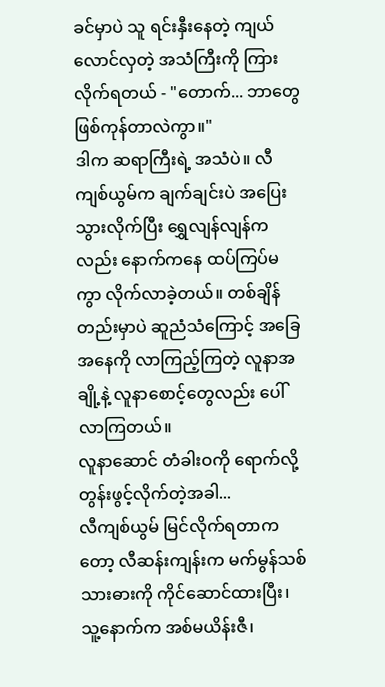ခင်မှာပဲ သူ ရင်းနှီးနေတဲ့ ကျယ်လောင်လှတဲ့ အသံကြီးကို ကြားလိုက်ရတယ် - "တောက်... ဘာတွေ ဖြစ်ကုန်တာလဲကွာ။"
ဒါက ဆရာကြီးရဲ့ အသံပဲ။ လီကျစ်ယွမ်က ချက်ချင်းပဲ အပြေးသွားလိုက်ပြီး ရွှေလျန်လျန်ကလည်း နောက်ကနေ ထပ်ကြပ်မကွာ လိုက်လာခဲ့တယ်။ တစ်ချိန်တည်းမှာပဲ ဆူညံသံကြောင့် အခြေအနေကို လာကြည့်ကြတဲ့ လူနာအချို့နဲ့ လူနာစောင့်တွေလည်း ပေါ်လာကြတယ်။
လူနာဆောင် တံခါးဝကို ရောက်လို့ တွန်းဖွင့်လိုက်တဲ့အခါ...
လီကျစ်ယွမ် မြင်လိုက်ရတာကတော့ လီဆန်းကျန်းက မက်မွန်သစ်သားဓားကို ကိုင်ဆောင်ထားပြီး၊ သူ့နောက်က အစ်မယိန်းဇီ၊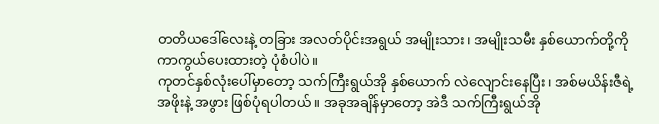တတိယဒေါ်လေးနဲ့ တခြား အလတ်ပိုင်းအရွယ် အမျိုးသား၊ အမျိုးသမီး နှစ်ယောက်တို့ကို ကာကွယ်ပေးထားတဲ့ ပုံစံပါပဲ။
ကုတင်နှစ်လုံးပေါ်မှာတော့ သက်ကြီးရွယ်အို နှစ်ယောက် လဲလျောင်းနေပြီး၊ အစ်မယိန်းဇီရဲ့ အဖိုးနဲ့ အဖွား ဖြစ်ပုံရပါတယ်။ အခုအချိန်မှာတော့ အဲဒီ သက်ကြီးရွယ်အို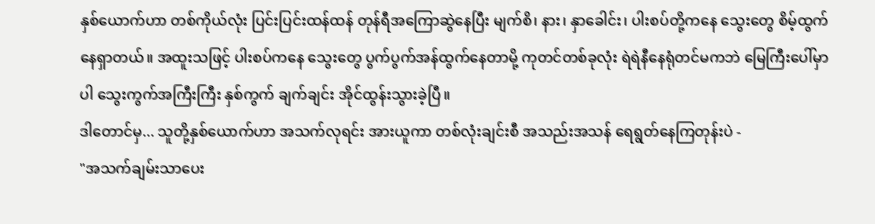နှစ်ယောက်ဟာ တစ်ကိုယ်လုံး ပြင်းပြင်းထန်ထန် တုန်ရီအကြောဆွဲနေပြီး မျက်စိ၊ နား၊ နှာခေါင်း၊ ပါးစပ်တို့ကနေ သွေးတွေ စိမ့်ထွက်နေရှာတယ်။ အထူးသဖြင့် ပါးစပ်ကနေ သွေးတွေ ပွက်ပွက်အန်ထွက်နေတာမို့ ကုတင်တစ်ခုလုံး ရဲရဲနီနေရုံတင်မကဘဲ မြေကြီးပေါ်မှာပါ သွေးကွက်အကြီးကြီး နှစ်ကွက် ချက်ချင်း အိုင်ထွန်းသွားခဲ့ပြီ။
ဒါတောင်မှ... သူတို့နှစ်ယောက်ဟာ အသက်လုရင်း အားယူကာ တစ်လုံးချင်းစီ အသည်းအသန် ရေရွတ်နေကြတုန်းပဲ -
"အသက်ချမ်းသာပေး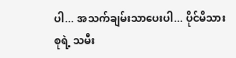ပါ... အသက်ချမ်းသာပေးပါ... ပိုင်မိသားစုရဲ့ သမီး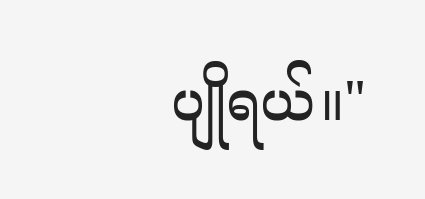ပျိုရယ်။"